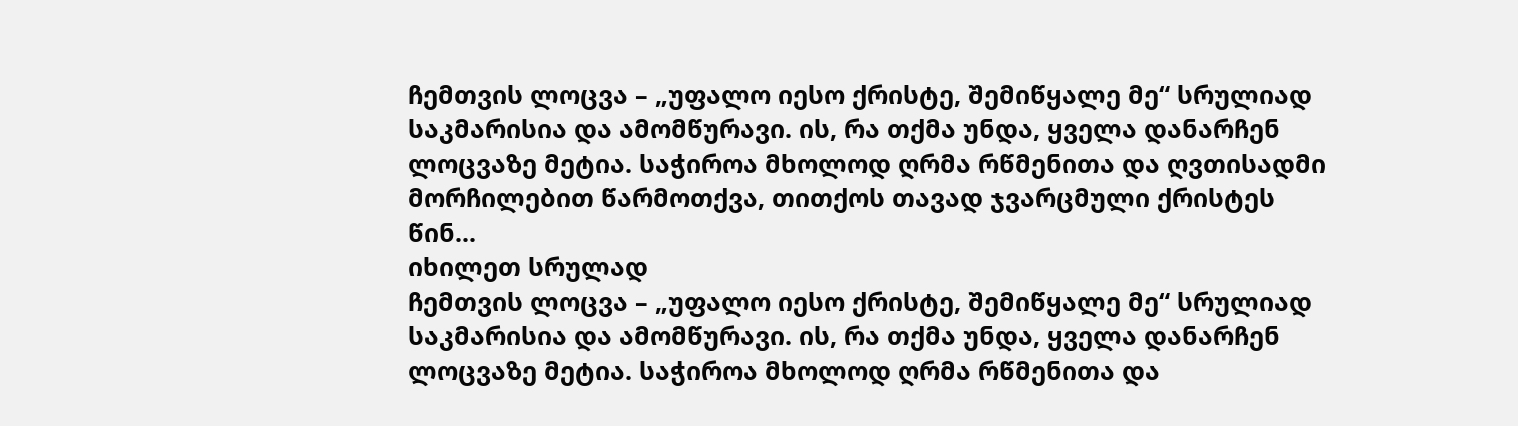ჩემთვის ლოცვა – „უფალო იესო ქრისტე, შემიწყალე მე“ სრულიად საკმარისია და ამომწურავი. ის, რა თქმა უნდა, ყველა დანარჩენ ლოცვაზე მეტია. საჭიროა მხოლოდ ღრმა რწმენითა და ღვთისადმი მორჩილებით წარმოთქვა, თითქოს თავად ჯვარცმული ქრისტეს წინ...
იხილეთ სრულად
ჩემთვის ლოცვა – „უფალო იესო ქრისტე, შემიწყალე მე“ სრულიად საკმარისია და ამომწურავი. ის, რა თქმა უნდა, ყველა დანარჩენ ლოცვაზე მეტია. საჭიროა მხოლოდ ღრმა რწმენითა და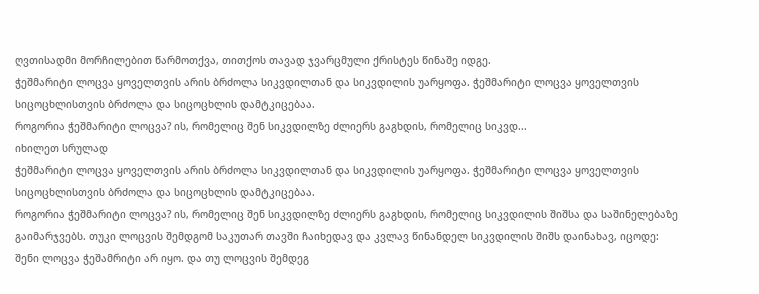ღვთისადმი მორჩილებით წარმოთქვა, თითქოს თავად ჯვარცმული ქრისტეს წინაშე იდგე.
ჭეშმარიტი ლოცვა ყოველთვის არის ბრძოლა სიკვდილთან და სიკვდილის უარყოფა. ჭეშმარიტი ლოცვა ყოველთვის სიცოცხლისთვის ბრძოლა და სიცოცხლის დამტკიცებაა.
როგორია ჭეშმარიტი ლოცვა? ის, რომელიც შენ სიკვდილზე ძლიერს გაგხდის, რომელიც სიკვდ...
იხილეთ სრულად
ჭეშმარიტი ლოცვა ყოველთვის არის ბრძოლა სიკვდილთან და სიკვდილის უარყოფა. ჭეშმარიტი ლოცვა ყოველთვის სიცოცხლისთვის ბრძოლა და სიცოცხლის დამტკიცებაა.
როგორია ჭეშმარიტი ლოცვა? ის, რომელიც შენ სიკვდილზე ძლიერს გაგხდის, რომელიც სიკვდილის შიშსა და საშინელებაზე გაიმარჯვებს. თუკი ლოცვის შემდგომ საკუთარ თავში ჩაიხედავ და კვლავ წინანდელ სიკვდილის შიშს დაინახავ, იცოდე: შენი ლოცვა ჭეშამრიტი არ იყო. და თუ ლოცვის შემდეგ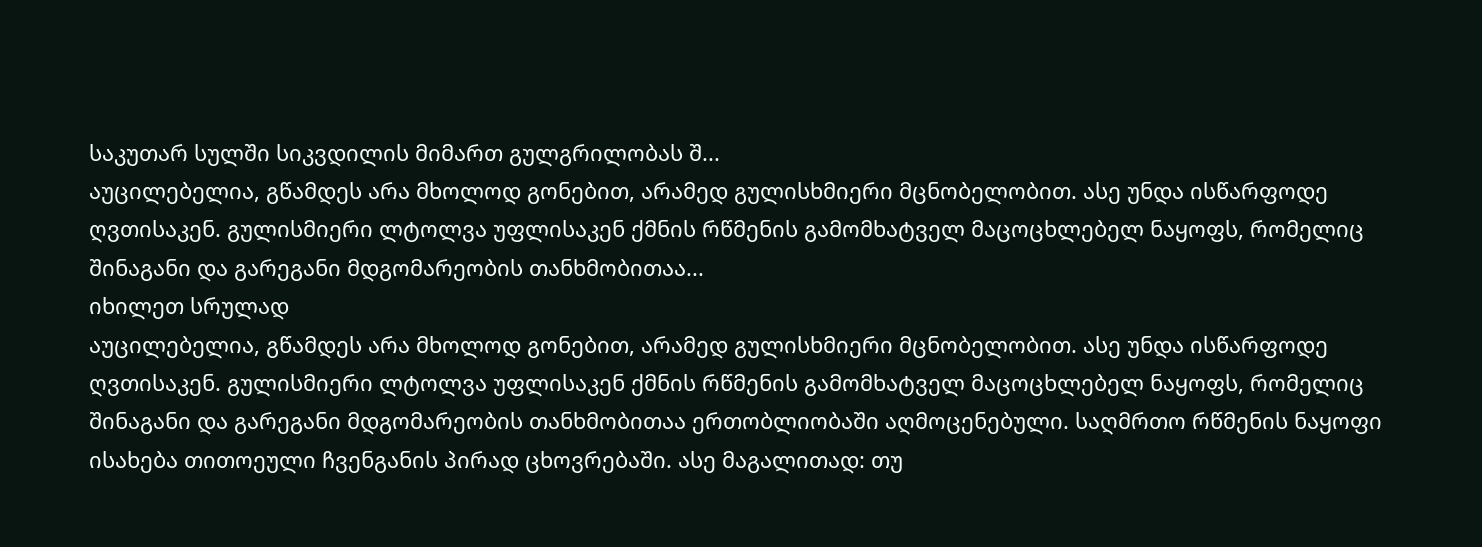საკუთარ სულში სიკვდილის მიმართ გულგრილობას შ...
აუცილებელია, გწამდეს არა მხოლოდ გონებით, არამედ გულისხმიერი მცნობელობით. ასე უნდა ისწარფოდე ღვთისაკენ. გულისმიერი ლტოლვა უფლისაკენ ქმნის რწმენის გამომხატველ მაცოცხლებელ ნაყოფს, რომელიც შინაგანი და გარეგანი მდგომარეობის თანხმობითაა...
იხილეთ სრულად
აუცილებელია, გწამდეს არა მხოლოდ გონებით, არამედ გულისხმიერი მცნობელობით. ასე უნდა ისწარფოდე ღვთისაკენ. გულისმიერი ლტოლვა უფლისაკენ ქმნის რწმენის გამომხატველ მაცოცხლებელ ნაყოფს, რომელიც შინაგანი და გარეგანი მდგომარეობის თანხმობითაა ერთობლიობაში აღმოცენებული. საღმრთო რწმენის ნაყოფი ისახება თითოეული ჩვენგანის პირად ცხოვრებაში. ასე მაგალითად: თუ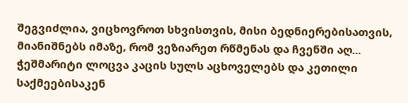შეგვიძლია, ვიცხოვროთ სხვისთვის, მისი ბედნიერებისათვის, მიანიშნებს იმაზე, რომ ვეზიარეთ რწმენას და ჩვენში აღ...
ჭეშმარიტი ლოცვა კაცის სულს აცხოველებს და კეთილი საქმეებისაკენ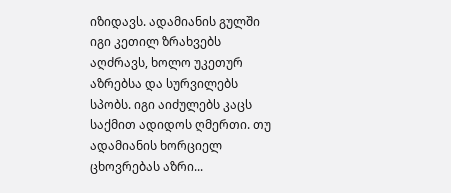იზიდავს. ადამიანის გულში იგი კეთილ ზრახვებს აღძრავს, ხოლო უკეთურ აზრებსა და სურვილებს სპობს. იგი აიძულებს კაცს საქმით ადიდოს ღმერთი. თუ ადამიანის ხორციელ ცხოვრებას აზრი...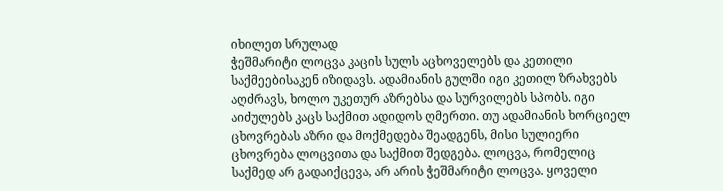იხილეთ სრულად
ჭეშმარიტი ლოცვა კაცის სულს აცხოველებს და კეთილი საქმეებისაკენ იზიდავს. ადამიანის გულში იგი კეთილ ზრახვებს აღძრავს, ხოლო უკეთურ აზრებსა და სურვილებს სპობს. იგი აიძულებს კაცს საქმით ადიდოს ღმერთი. თუ ადამიანის ხორციელ ცხოვრებას აზრი და მოქმედება შეადგენს, მისი სულიერი ცხოვრება ლოცვითა და საქმით შედგება. ლოცვა, რომელიც საქმედ არ გადაიქცევა, არ არის ჭეშმარიტი ლოცვა. ყოველი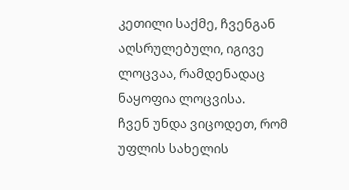კეთილი საქმე, ჩვენგან აღსრულებული, იგივე ლოცვაა, რამდენადაც ნაყოფია ლოცვისა.
ჩვენ უნდა ვიცოდეთ, რომ უფლის სახელის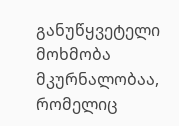განუწყვეტელი მოხმობა მკურნალობაა, რომელიც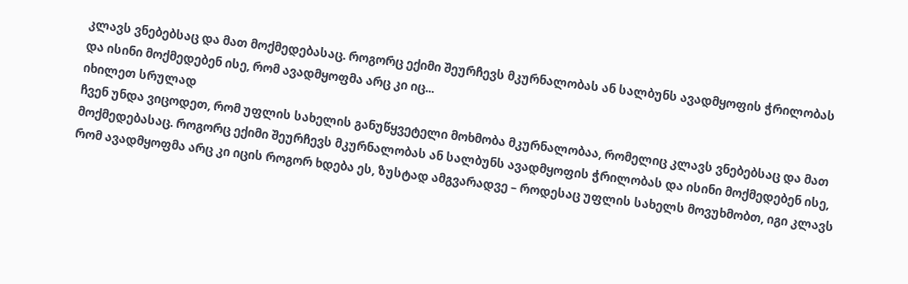კლავს ვნებებსაც და მათ მოქმედებასაც. როგორც ექიმი შეურჩევს მკურნალობას ან სალბუნს ავადმყოფის ჭრილობას და ისინი მოქმედებენ ისე, რომ ავადმყოფმა არც კი იც...
იხილეთ სრულად
ჩვენ უნდა ვიცოდეთ, რომ უფლის სახელის განუწყვეტელი მოხმობა მკურნალობაა, რომელიც კლავს ვნებებსაც და მათ მოქმედებასაც. როგორც ექიმი შეურჩევს მკურნალობას ან სალბუნს ავადმყოფის ჭრილობას და ისინი მოქმედებენ ისე, რომ ავადმყოფმა არც კი იცის როგორ ხდება ეს, ზუსტად ამგვარადვე – როდესაც უფლის სახელს მოვუხმობთ, იგი კლავს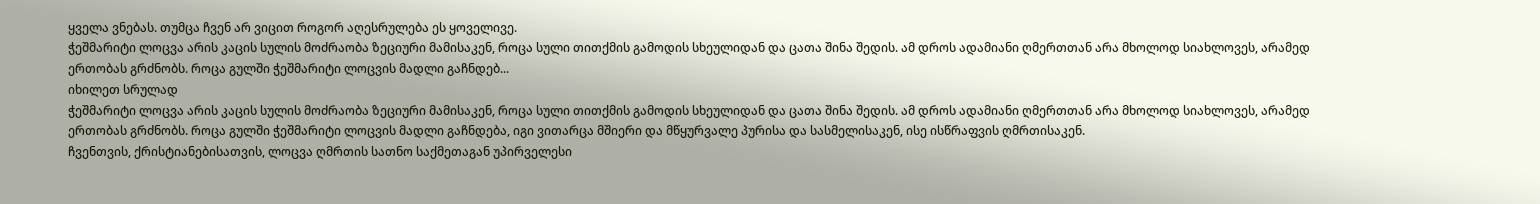ყველა ვნებას. თუმცა ჩვენ არ ვიცით როგორ აღესრულება ეს ყოველივე.
ჭეშმარიტი ლოცვა არის კაცის სულის მოძრაობა ზეციური მამისაკენ, როცა სული თითქმის გამოდის სხეულიდან და ცათა შინა შედის. ამ დროს ადამიანი ღმერთთან არა მხოლოდ სიახლოვეს, არამედ ერთობას გრძნობს. როცა გულში ჭეშმარიტი ლოცვის მადლი გაჩნდებ...
იხილეთ სრულად
ჭეშმარიტი ლოცვა არის კაცის სულის მოძრაობა ზეციური მამისაკენ, როცა სული თითქმის გამოდის სხეულიდან და ცათა შინა შედის. ამ დროს ადამიანი ღმერთთან არა მხოლოდ სიახლოვეს, არამედ ერთობას გრძნობს. როცა გულში ჭეშმარიტი ლოცვის მადლი გაჩნდება, იგი ვითარცა მშიერი და მწყურვალე პურისა და სასმელისაკენ, ისე ისწრაფვის ღმრთისაკენ.
ჩვენთვის, ქრისტიანებისათვის, ლოცვა ღმრთის სათნო საქმეთაგან უპირველესი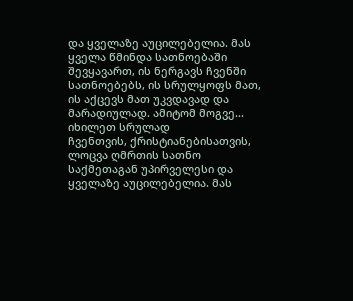და ყველაზე აუცილებელია. მას ყველა წმინდა სათნოებაში შევყავართ, ის ნერგავს ჩვენში სათნოებებს, ის სრულყოფს მათ, ის აქცევს მათ უკვდავად და მარადიულად. ამიტომ მოგვე...
იხილეთ სრულად
ჩვენთვის, ქრისტიანებისათვის, ლოცვა ღმრთის სათნო საქმეთაგან უპირველესი და ყველაზე აუცილებელია. მას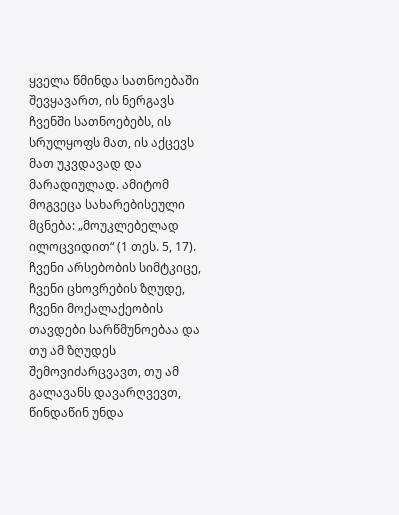ყველა წმინდა სათნოებაში შევყავართ, ის ნერგავს ჩვენში სათნოებებს, ის სრულყოფს მათ, ის აქცევს მათ უკვდავად და მარადიულად. ამიტომ მოგვეცა სახარებისეული მცნება: „მოუკლებელად ილოცვიდით“ (1 თეს. 5, 17).
ჩვენი არსებობის სიმტკიცე, ჩვენი ცხოვრების ზღუდე, ჩვენი მოქალაქეობის თავდები სარწმუნოებაა და თუ ამ ზღუდეს შემოვიძარცვავთ, თუ ამ გალავანს დავარღვევთ, წინდაწინ უნდა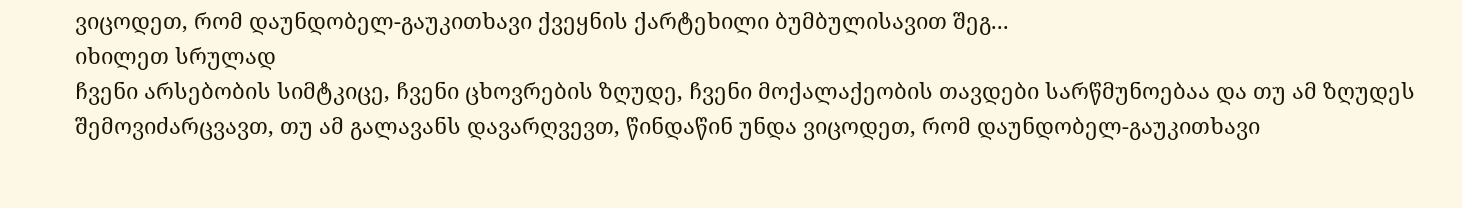ვიცოდეთ, რომ დაუნდობელ-გაუკითხავი ქვეყნის ქარტეხილი ბუმბულისავით შეგ...
იხილეთ სრულად
ჩვენი არსებობის სიმტკიცე, ჩვენი ცხოვრების ზღუდე, ჩვენი მოქალაქეობის თავდები სარწმუნოებაა და თუ ამ ზღუდეს შემოვიძარცვავთ, თუ ამ გალავანს დავარღვევთ, წინდაწინ უნდა ვიცოდეთ, რომ დაუნდობელ-გაუკითხავი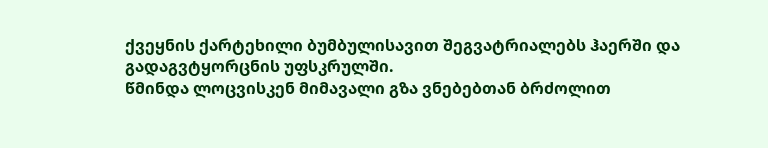ქვეყნის ქარტეხილი ბუმბულისავით შეგვატრიალებს ჰაერში და გადაგვტყორცნის უფსკრულში.
წმინდა ლოცვისკენ მიმავალი გზა ვნებებთან ბრძოლით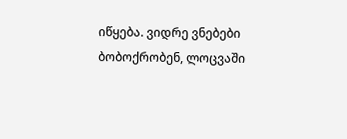იწყება. ვიდრე ვნებები ბობოქრობენ, ლოცვაში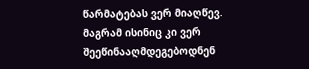წარმატებას ვერ მიაღწევ. მაგრამ ისინიც კი ვერ შეეწინააღმდეგებოდნენ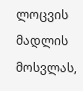ლოცვის მადლის მოსვლას,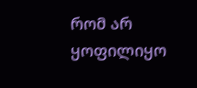რომ არ ყოფილიყო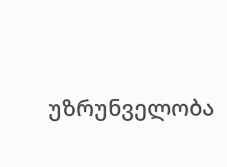უზრუნველობა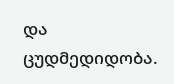და ცუდმედიდობა.